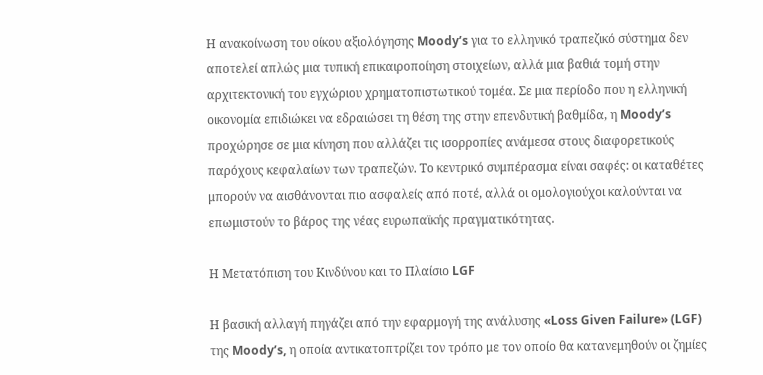Η ανακοίνωση του οίκου αξιολόγησης Moody’s για το ελληνικό τραπεζικό σύστημα δεν αποτελεί απλώς μια τυπική επικαιροποίηση στοιχείων, αλλά μια βαθιά τομή στην αρχιτεκτονική του εγχώριου χρηματοπιστωτικού τομέα. Σε μια περίοδο που η ελληνική οικονομία επιδιώκει να εδραιώσει τη θέση της στην επενδυτική βαθμίδα, η Moody’s προχώρησε σε μια κίνηση που αλλάζει τις ισορροπίες ανάμεσα στους διαφορετικούς παρόχους κεφαλαίων των τραπεζών. Το κεντρικό συμπέρασμα είναι σαφές: οι καταθέτες μπορούν να αισθάνονται πιο ασφαλείς από ποτέ, αλλά οι ομολογιούχοι καλούνται να επωμιστούν το βάρος της νέας ευρωπαϊκής πραγματικότητας.

Η Μετατόπιση του Κινδύνου και το Πλαίσιο LGF

Η βασική αλλαγή πηγάζει από την εφαρμογή της ανάλυσης «Loss Given Failure» (LGF) της Moody’s, η οποία αντικατοπτρίζει τον τρόπο με τον οποίο θα κατανεμηθούν οι ζημίες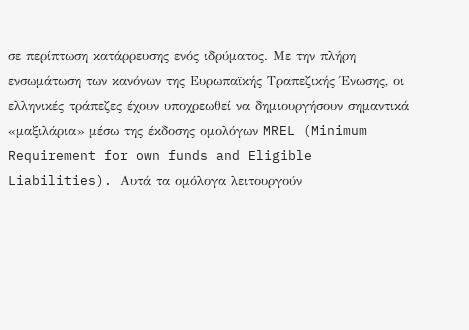σε περίπτωση κατάρρευσης ενός ιδρύματος. Με την πλήρη ενσωμάτωση των κανόνων της Ευρωπαϊκής Τραπεζικής Ένωσης, οι ελληνικές τράπεζες έχουν υποχρεωθεί να δημιουργήσουν σημαντικά «μαξιλάρια» μέσω της έκδοσης ομολόγων MREL (Minimum Requirement for own funds and Eligible Liabilities). Αυτά τα ομόλογα λειτουργούν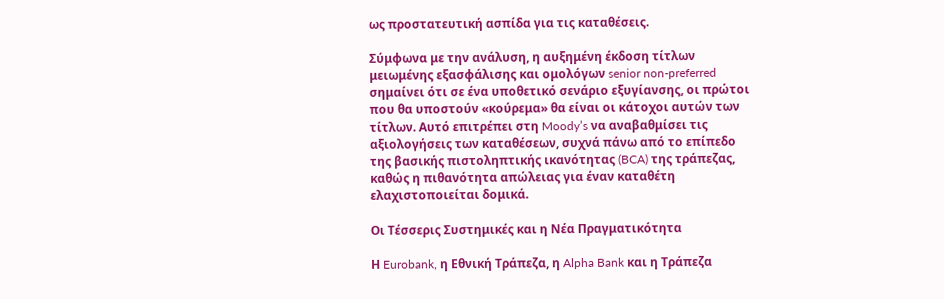ως προστατευτική ασπίδα για τις καταθέσεις.

Σύμφωνα με την ανάλυση, η αυξημένη έκδοση τίτλων μειωμένης εξασφάλισης και ομολόγων senior non-preferred σημαίνει ότι σε ένα υποθετικό σενάριο εξυγίανσης, οι πρώτοι που θα υποστούν «κούρεμα» θα είναι οι κάτοχοι αυτών των τίτλων. Αυτό επιτρέπει στη Moody’s να αναβαθμίσει τις αξιολογήσεις των καταθέσεων, συχνά πάνω από το επίπεδο της βασικής πιστοληπτικής ικανότητας (BCA) της τράπεζας, καθώς η πιθανότητα απώλειας για έναν καταθέτη ελαχιστοποιείται δομικά.

Οι Τέσσερις Συστημικές και η Νέα Πραγματικότητα

Η Eurobank, η Εθνική Τράπεζα, η Alpha Bank και η Τράπεζα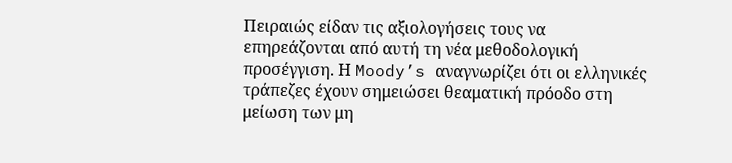Πειραιώς είδαν τις αξιολογήσεις τους να επηρεάζονται από αυτή τη νέα μεθοδολογική προσέγγιση. Η Moody’s αναγνωρίζει ότι οι ελληνικές τράπεζες έχουν σημειώσει θεαματική πρόοδο στη μείωση των μη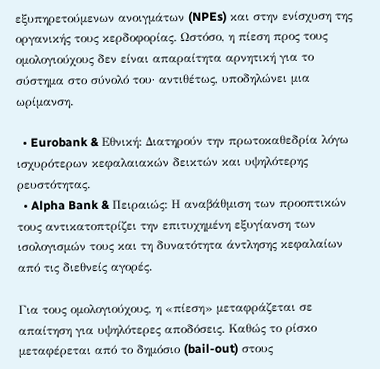εξυπηρετούμενων ανοιγμάτων (NPEs) και στην ενίσχυση της οργανικής τους κερδοφορίας. Ωστόσο, η πίεση προς τους ομολογιούχους δεν είναι απαραίτητα αρνητική για το σύστημα στο σύνολό του· αντιθέτως, υποδηλώνει μια ωρίμανση.

  • Eurobank & Εθνική: Διατηρούν την πρωτοκαθεδρία λόγω ισχυρότερων κεφαλαιακών δεικτών και υψηλότερης ρευστότητας.
  • Alpha Bank & Πειραιώς: Η αναβάθμιση των προοπτικών τους αντικατοπτρίζει την επιτυχημένη εξυγίανση των ισολογισμών τους και τη δυνατότητα άντλησης κεφαλαίων από τις διεθνείς αγορές.

Για τους ομολογιούχους, η «πίεση» μεταφράζεται σε απαίτηση για υψηλότερες αποδόσεις. Καθώς το ρίσκο μεταφέρεται από το δημόσιο (bail-out) στους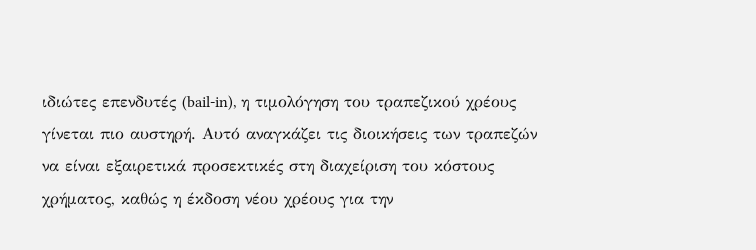ιδιώτες επενδυτές (bail-in), η τιμολόγηση του τραπεζικού χρέους γίνεται πιο αυστηρή. Αυτό αναγκάζει τις διοικήσεις των τραπεζών να είναι εξαιρετικά προσεκτικές στη διαχείριση του κόστους χρήματος, καθώς η έκδοση νέου χρέους για την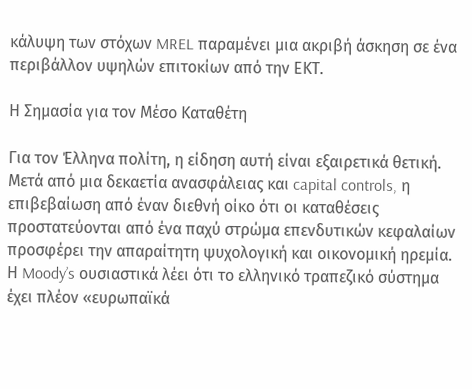κάλυψη των στόχων MREL παραμένει μια ακριβή άσκηση σε ένα περιβάλλον υψηλών επιτοκίων από την ΕΚΤ.

Η Σημασία για τον Μέσο Καταθέτη

Για τον Έλληνα πολίτη, η είδηση αυτή είναι εξαιρετικά θετική. Μετά από μια δεκαετία ανασφάλειας και capital controls, η επιβεβαίωση από έναν διεθνή οίκο ότι οι καταθέσεις προστατεύονται από ένα παχύ στρώμα επενδυτικών κεφαλαίων προσφέρει την απαραίτητη ψυχολογική και οικονομική ηρεμία. Η Moody’s ουσιαστικά λέει ότι το ελληνικό τραπεζικό σύστημα έχει πλέον «ευρωπαϊκά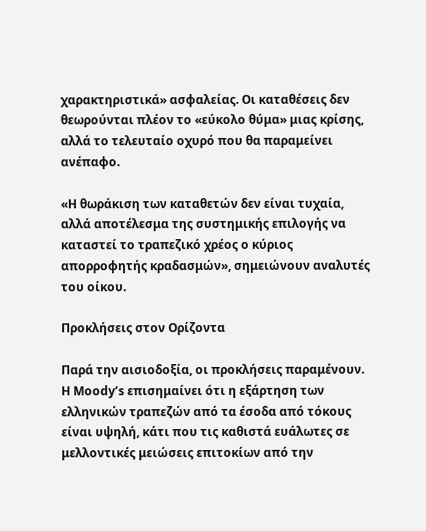χαρακτηριστικά» ασφαλείας. Οι καταθέσεις δεν θεωρούνται πλέον το «εύκολο θύμα» μιας κρίσης, αλλά το τελευταίο οχυρό που θα παραμείνει ανέπαφο.

«Η θωράκιση των καταθετών δεν είναι τυχαία, αλλά αποτέλεσμα της συστημικής επιλογής να καταστεί το τραπεζικό χρέος ο κύριος απορροφητής κραδασμών», σημειώνουν αναλυτές του οίκου.

Προκλήσεις στον Ορίζοντα

Παρά την αισιοδοξία, οι προκλήσεις παραμένουν. Η Moody’s επισημαίνει ότι η εξάρτηση των ελληνικών τραπεζών από τα έσοδα από τόκους είναι υψηλή, κάτι που τις καθιστά ευάλωτες σε μελλοντικές μειώσεις επιτοκίων από την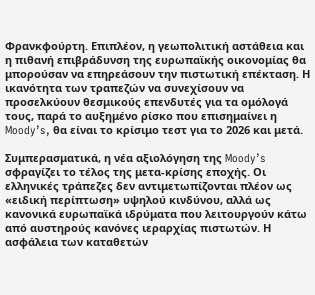Φρανκφούρτη. Επιπλέον, η γεωπολιτική αστάθεια και η πιθανή επιβράδυνση της ευρωπαϊκής οικονομίας θα μπορούσαν να επηρεάσουν την πιστωτική επέκταση. Η ικανότητα των τραπεζών να συνεχίσουν να προσελκύουν θεσμικούς επενδυτές για τα ομόλογά τους, παρά το αυξημένο ρίσκο που επισημαίνει η Moody’s, θα είναι το κρίσιμο τεστ για το 2026 και μετά.

Συμπερασματικά, η νέα αξιολόγηση της Moody’s σφραγίζει το τέλος της μετα-κρίσης εποχής. Οι ελληνικές τράπεζες δεν αντιμετωπίζονται πλέον ως «ειδική περίπτωση» υψηλού κινδύνου, αλλά ως κανονικά ευρωπαϊκά ιδρύματα που λειτουργούν κάτω από αυστηρούς κανόνες ιεραρχίας πιστωτών. Η ασφάλεια των καταθετών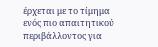έρχεται με το τίμημα ενός πιο απαιτητικού περιβάλλοντος για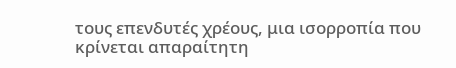τους επενδυτές χρέους, μια ισορροπία που κρίνεται απαραίτητη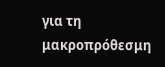για τη μακροπρόθεσμη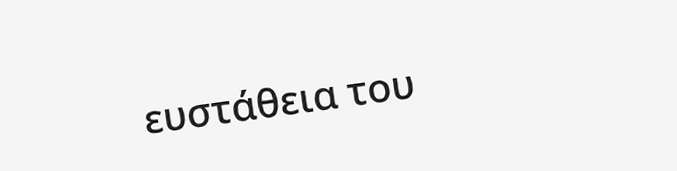ευστάθεια του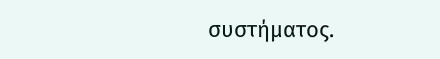συστήματος.